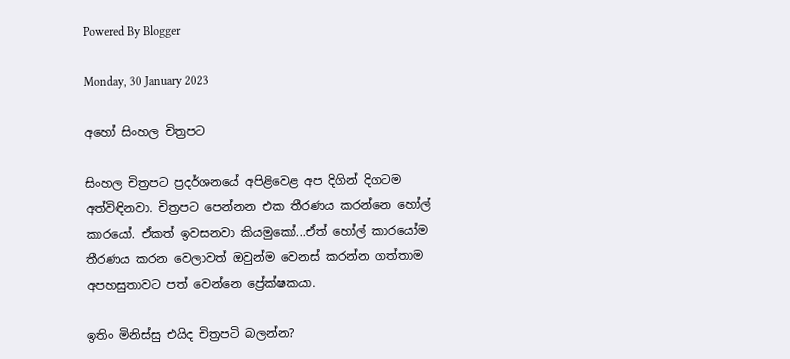Powered By Blogger

Monday, 30 January 2023

අහෝ සිංහල චිත්‍රපට

සිංහල චිත්‍රපට ප්‍රදර්ශනයේ අපිළිවෙළ අප දිගින් දිගටම අත්විඳිනවා. චිත්‍රපට පෙන්නන එක තීරණය කරන්නෙ හෝල් කාරයෝ. ඒකත් ඉවසනවා කියමුකෝ...ඒත් හෝල් කාරයෝම තීරණය කරන වෙලාවත් ඔවුන්ම වෙනස් කරන්න ගත්තාම අපහසුතාවට පත් වෙන්නෙ ප්‍රේක්ෂකයා.

ඉතිං මිනිස්සු එයිද චිත්‍රපටි බලන්න?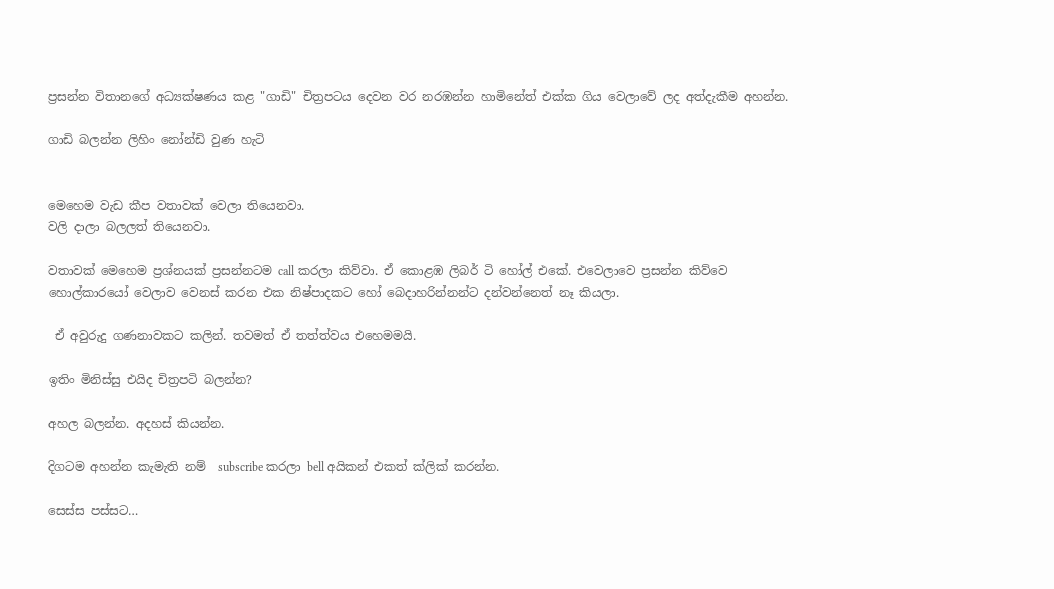ප්‍රසන්න විතානගේ අධ්‍යක්ෂණය කළ "ගාඩි" චිත්‍රපටය දෙවන වර නරඹන්න හාමිනේත් එක්ක ගිය වෙලාවේ ලද අත්දැකීම අහන්න.

ගාඩි බලන්න ලිහිං නෝන්ඩි වුණ හැටි


මෙහෙම වැඩ කීප වතාවක් වෙලා තියෙනවා.
වලි දාලා බලලත් තියෙනවා.

වතාවක් මෙහෙම ප්‍රශ්නයක් ප්‍රසන්නටම call කරලා කිව්වා. ඒ කොළඹ ලිබර් ටි හෝල් එකේ. එවෙලාවෙ ප්‍රසන්න කිව්වෙ හොල්කාරයෝ වෙලාව වෙනස් කරන එක නිෂ්පාදකට හෝ බෙදාහරින්නන්ට දන්වන්නෙත් නෑ කියලා.

 ඒ අවුරුදු ගණනාවකට කලින්. තවමත් ඒ තත්ත්වය එහෙමමයි.

ඉතිං මිනිස්සු එයිද චිත්‍රපටි බලන්න?

අහල බලන්න. අදහස් කියන්න.

දිගටම අහන්න කැමැති නම්  subscribe කරලා bell අයිකන් එකත් ක්ලික් කරන්න.

සෙස්ස පස්සට…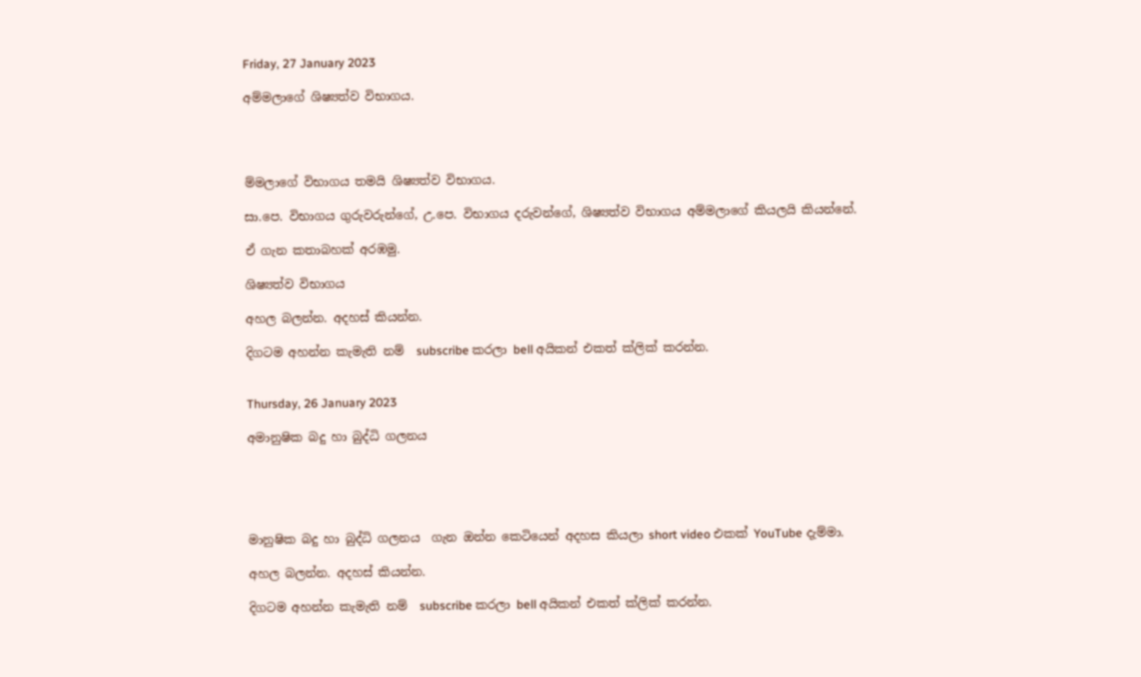Friday, 27 January 2023

අම්මලාගේ ශිෂ්‍යත්ව විභාගය.




ම්මලාගේ විභාගය තමයි ශිෂ්‍යත්ව විභාගය.

සා.පෙ. විභාගය ගුරුවරුන්ගේ, උ.පෙ. විභාගය දරුවන්ගේ, ශිෂ්‍යත්ව විභාගය අම්මලාගේ කියලයි කියන්නේ.

ඒ ගැන කතාබහක් අරඹමු.

ශිෂ්‍යත්ව විභාගය

අහල බලන්න. අදහස් කියන්න.

දිගටම අහන්න කැමැති නම්  subscribe කරලා bell අයිකන් එකත් ක්ලික් කරන්න.


Thursday, 26 January 2023

අමානුෂික බදු හා බුද්ධි ගලනය





මානුෂික බදු හා බුද්ධි ගලනය  ගැන ඔන්න කෙටියෙන් අදහස කියලා short video එකක් YouTube දැම්මා.

අහල බලන්න. අදහස් කියන්න.

දිගටම අහන්න කැමැති නම්  subscribe කරලා bell අයිකන් එකත් ක්ලික් කරන්න.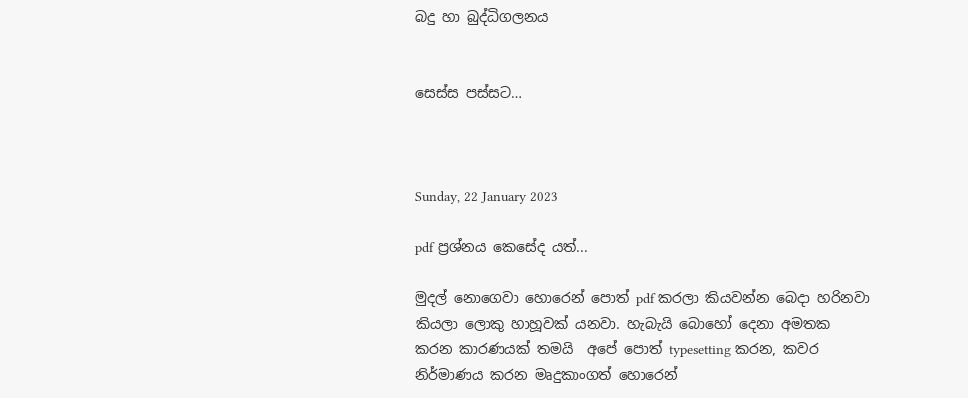බදු හා බුද්ධිගලනය


සෙස්ස පස්සට…



Sunday, 22 January 2023

pdf ප්‍රශ්නය කෙසේද යත්...

මුදල් නොගෙවා හොරෙන් පොත් pdf කරලා කියවන්න බෙදා හරිනවා කියලා ලොකු හාහූවක් යනවා. හැබැයි බොහෝ දෙනා අමතක කරන කාරණයක් තමයි  අපේ පොත් typesetting කරන, කවර නිර්මාණය කරන මෘදුකාංගත් හොරෙන්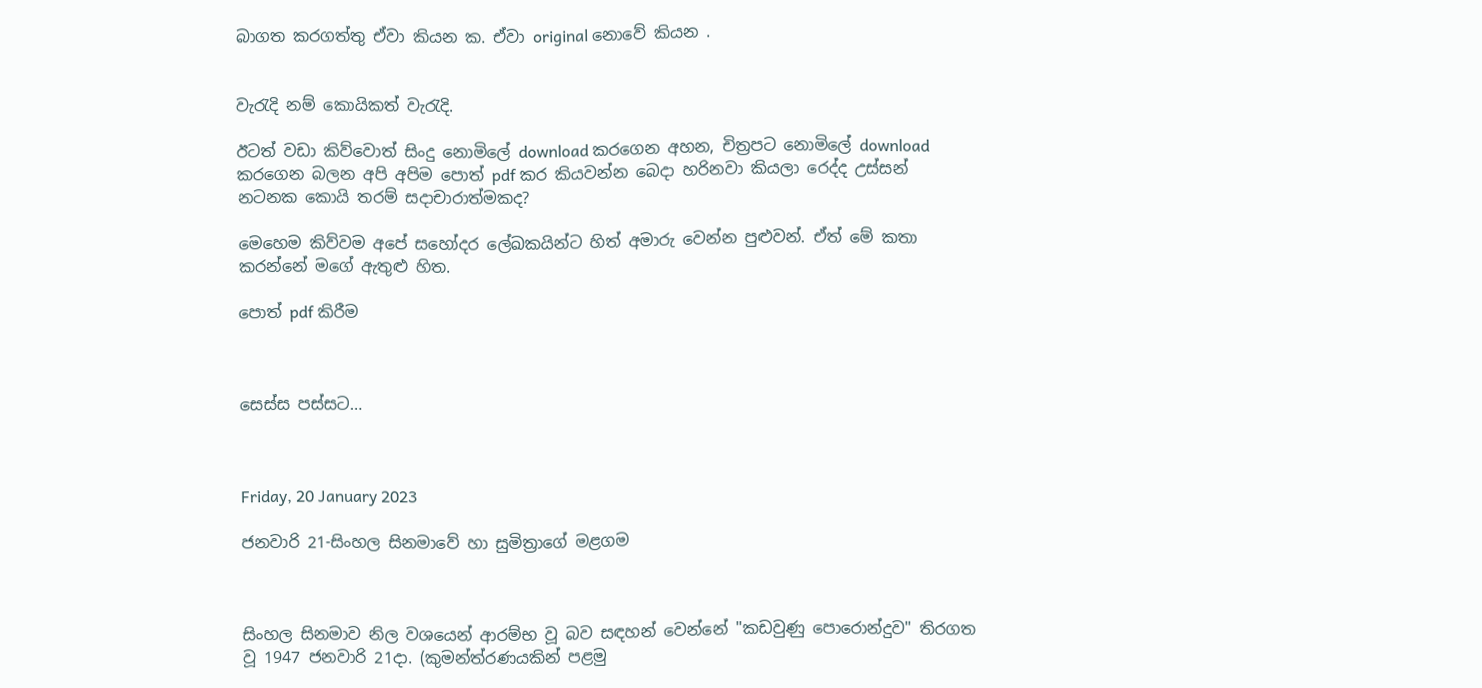බාගත කරගත්තු ඒවා කියන ක. ඒවා original නොවේ කියන .


වැරැදි නම් කොයිකත් වැරැදි.

ඊටත් වඩා කිව්වොත් සිංදු නොමිලේ download කරගෙන අහන, චිත්‍රපට නොමිලේ download කරගෙන බලන අපි අපිම පොත් pdf කර කියවන්න බෙදා හරිනවා කියලා රෙද්ද උස්සන් නටනක කොයි තරම් සදාචාරාත්මකද?

මෙහෙම කිව්වම අපේ සහෝදර ලේඛකයින්ට හිත් අමාරු වෙන්න පුළුවන්. ඒත් මේ කතා කරන්නේ මගේ ඇතුළු හිත.

පොත් pdf කිරීම



සෙස්ස පස්සට…



Friday, 20 January 2023

ජනවාරි 21-සිංහල සිනමාවේ හා සුමිත්‍රාගේ මළගම



සිංහල සිනමාව නිල වශයෙන් ආරම්භ වූ බව සඳහන් වෙන්නේ "කඩවුණු පොරොන්දුව" තිරගත වූ 1947 ජනවාරි 21දා. (කුමන්ත්රණයකින් පළමු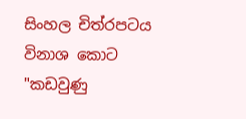සිංහල චිත්රපටය විනාශ කොට "කඩවුණු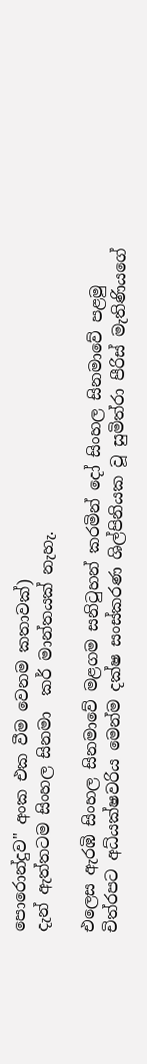පොරොන්දුව" අංක එක වීම වෙනම කතාවක්)
දැන් ඇත්තටම සිංහල සිනමා  කර් මාන්තයක් නැහැ.

එලෙස ඇරඹි සිංහල සිනමාවේ මළගම සනිටුහන් කරමින් දෝ සිංහල සිනමාවේ පළමු චිත්රපට අධ්යක්ෂවරිය මෙන්ම දක්ෂ සංස්කරණ ශිල්පිනියක වූ සුමිත්රා පීරිස් මැතිණියගේ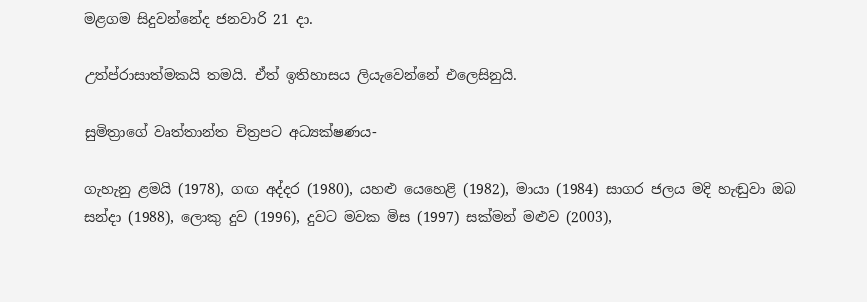මළගම සිදුවන්නේද ජනවාරි 21 දා.

උත්ප්රාසාත්මකයි තමයි. ඒත් ඉතිහාසය ලියැවෙන්නේ එලෙසිනුයි.

සුමිත්‍රාගේ වෘත්තාන්ත චිත්‍රපට අධ්‍යක්ෂණය-

ගැහැනු ළමයි (1978), ගඟ අද්දර (1980), යහළු යෙහෙළි (1982), මායා (1984) සාගර ජලය මදි හැඬුවා ඔබ සන්දා (1988), ලොකු දුව (1996), දුවට මවක මිස (1997) සක්මන් මළුව (2003),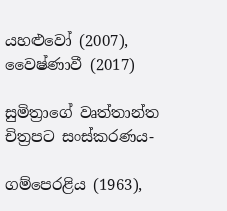යහළුවෝ (2007), වෛෂ්ණාවී (2017)

සුමිත්‍රාගේ වෘත්තාන්ත චිත්‍රපට සංස්කරණය-

ගම්පෙරළිය (1963),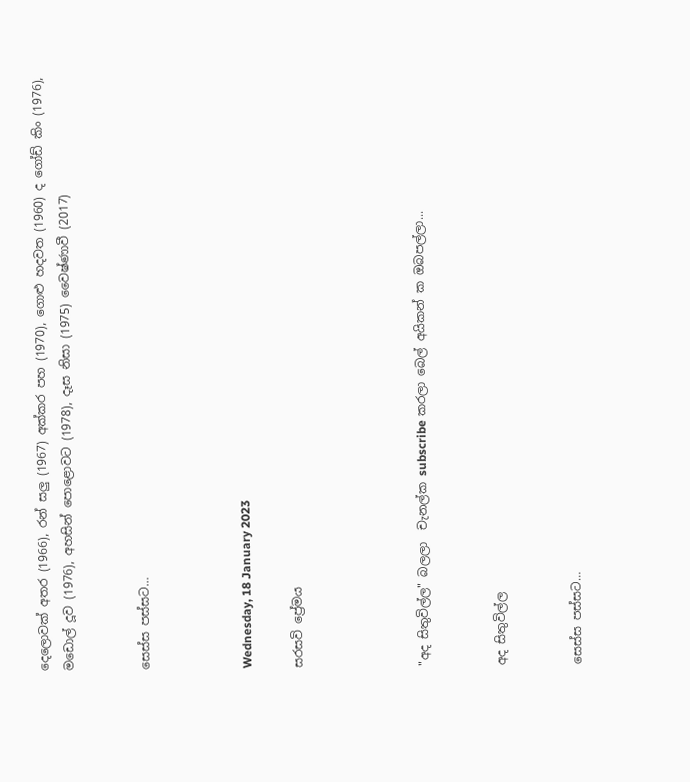දෙලොවක් අතර (1966), රන් සලු (1967) අක්කර පහ (1970), ගොළු හදවත (1960) ද ගෝඩ් කිං (1976), මඩොල් දූව (1976), අහසින් පොළොවට (1978), දෑස නිසා (1975) වෛෂ්ණාවී (2017)


සෙස්ස පස්සට…



Wednesday, 18 January 2023

සරසවි ප්‍රේමය




"අද සිතුවිල්ල" බලලා  චැනල්ක subscribe කරලා බෙල් අයිකන් ක ඔබපල්ලා...


අද සිතුවිල්ල


සෙස්ස පස්සට…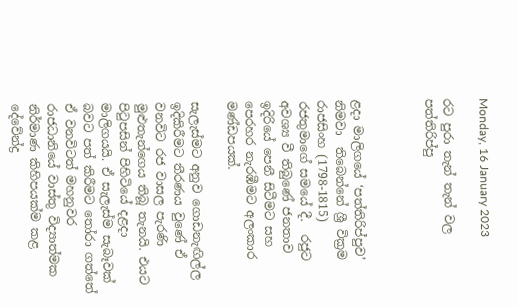Monday, 16 January 2023

රට පුරා තැන් තැන් වල පත්තිරිප්පු



ළදා මාලිගයේ ‘පත්තිරිප්පුව’ නිමවා  තිබෙන්නේ ශ්‍රී වික්‍රම රාජසිංහ (1798-1815)  රජතුමාගේ සමයේ දී.  රජුට අවශ්‍ය වී තිබුණේ ජනතාව ඉදිරියේ පෙනී සිටීමට සහ පෙරහර නැරඹීමට අලංකාර මණ්ඩපයක්.

සැලැස්මට අනුව ගොඩනැඟිල්ල ඉදිකිරීමට තීරණය වුණේ ඒ වනවිට රජ වාසල පැරණි මුළුතැන්ගෙය තිබූ තැනයි. එයට පිටුපසින් පිහිටියේ දළදා මාලිගයයි. ඒ සැලැස්ම සැබෑවක් බවට පත් කිරීමට තෝරා ගත්තේ ඒ වනවිටත් මහනුවර රාජධානියේ වාස්තු විද්‍යාත්මක නිර්මාණ කිහිපයක්ම කළ දේවේන්ද්‍ර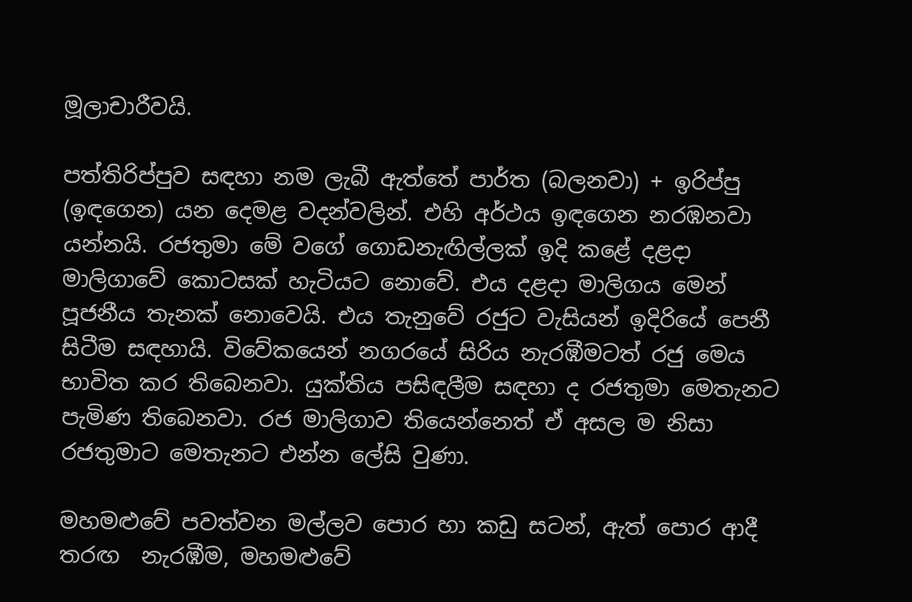මූලාචාරීවයි.

පත්තිරිප්පුව සඳහා නම ලැබී ඇත්තේ පාර්ත (බලනවා) + ඉරිප්පු (ඉඳගෙන) යන දෙමළ වදන්වලින්. එහි අර්ථය ඉඳගෙන නරඹනවා යන්නයි. රජතුමා මේ වගේ ගොඩනැඟිල්ලක් ඉදි කළේ දළදා මාලිගාවේ කොටසක් හැටියට නොවේ. එය දළදා මාලිගය මෙන් පූජනීය තැනක් නොවෙයි. එය තැනුවේ රජුට වැසියන් ඉදිරියේ පෙනී සිටීම සඳහායි. විවේකයෙන් නගරයේ සිරිය නැරඹීමටත් රජු මෙය භාවිත කර තිබෙනවා. යුක්තිය පසිඳලීම සඳහා ද රජතුමා මෙතැනට පැමිණ තිබෙනවා. රජ මාලිගාව තියෙන්නෙත් ඒ අසල ම නිසා රජතුමාට මෙතැනට එන්න ලේසි වුණා.

මහමළුවේ පවත්වන මල්ලව පොර හා කඩු සටන්, ඇත් පොර ආදී තරඟ  නැරඹීම, මහමළුවේ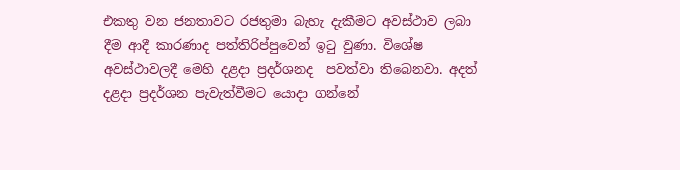එකතු වන ජනතාවට රජතුමා බැහැ දැකීමට අවස්ථාව ලබා දීම ආදී කාරණාද පත්තිරිප්පුවෙන් ඉටු වුණා. විශේෂ අවස්ථාවලදී මෙහි දළදා ප්‍රදර්ශනද  පවත්වා තිබෙනවා. අදත් දළදා ප්‍රදර්ශන පැවැත්වීමට යොදා ගන්නේ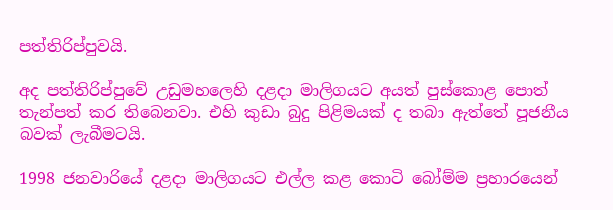පත්තිරිප්පුවයි.

අද පත්තිරිප්පුවේ උඩුමහලෙහි දළදා මාලිගයට අයත් පුස්කොළ පොත් තැන්පත් කර තිබෙනවා. එහි කුඩා බුදු පිළිමයක් ද තබා ඇත්තේ පූජනීය බවක් ලැබීමටයි.

1998 ජනවාරියේ දළදා මාලිගයට එල්ල කළ කොටි බෝම්ම ප්‍රහාරයෙන්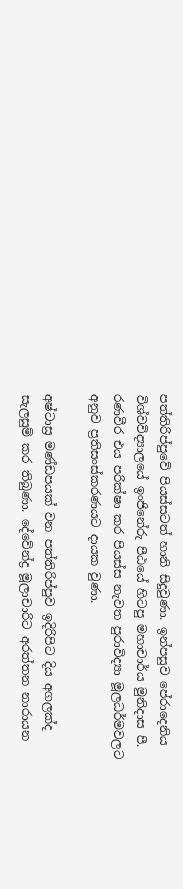පත්තිරිප්පුවේ පියස්සටත් හානි සිදුවුණා. ඉන්පසුව පේරාදෙනිය විශ්වවිද්‍යාලයේ ඉංජිනේරු පීඨයේ හිටපු මහාචාර්ය මුනිදාස පී. රණවීර එය පරික්ෂා කර පියස්ස නැවත පුරාවිද්‍යා මූලධර්මවලට අනුව ප්‍රතිසංස්කරණයට දායක වුණා.

අෂ්ටාස්‍ර මණ්ඩපයක් වන පත්තිරිප්පුව ඉදිරිපිට දිය අගලක්ද සැලසුම් කර තිබුණා. දේවේන්ද්‍ර මූලාචාරිට අරත්තන නාරායන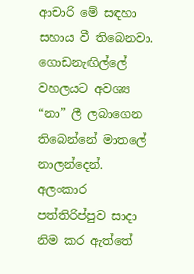ආචාරි මේ සඳහා සහාය වී තිබෙනවා. ගොඩනැඟිල්ලේ වහලයට අවශ්‍ය “නා” ලී ලබාගෙන තිබෙන්නේ මාතලේ නාලන්දෙන්. අලංකාර පත්තිරිප්පුව සාදා නිම කර ඇත්තේ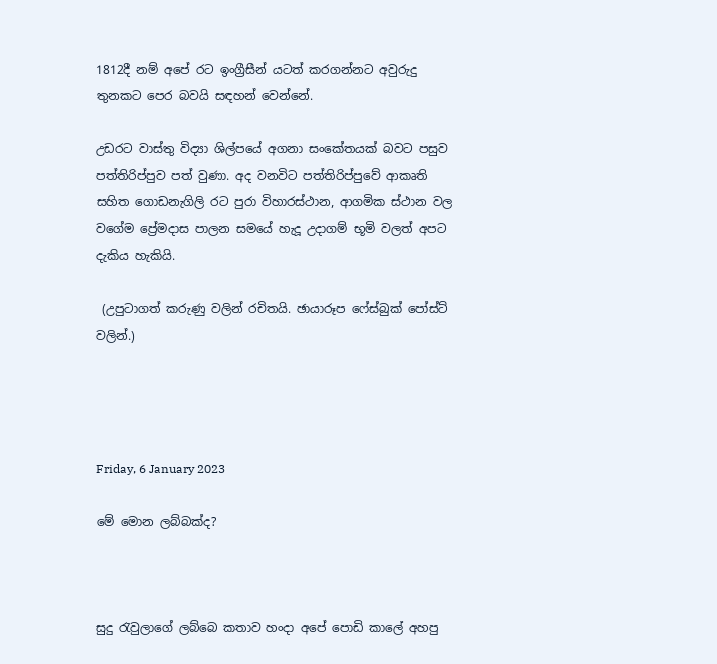1812දී නම් අපේ රට ඉංග්‍රීසීන් යටත් කරගන්නට අවුරුදු තුනකට පෙර බවයි සඳහන් වෙන්නේ.

උඩරට වාස්තු විද්‍යා ශිල්පයේ අගනා සංකේතයක් බවට පසුව පත්තිරිප්පුව පත් වුණා. අද වනවිට පත්තිරිප්පුවේ ආකෘති සහිත ගොඩනැගිලි රට පුරා විහාරස්ථාන, ආගමික ස්ථාන වල වගේම ප්‍රේමදාස පාලන සමයේ හැදූ උදාගම් භූමි වලත් අපට දැකිය හැකියි.

 (උපුටාගත් කරුණු වලින් රචිතයි. ඡායාරූප ෆේස්බුක් පෝස්ට් වලින්.)




Friday, 6 January 2023

මේ මොන ලබ්බක්ද?



සුදු රැවුලාගේ ලබ්බෙ කතාව හංදා අපේ පොඩි කාලේ අහපු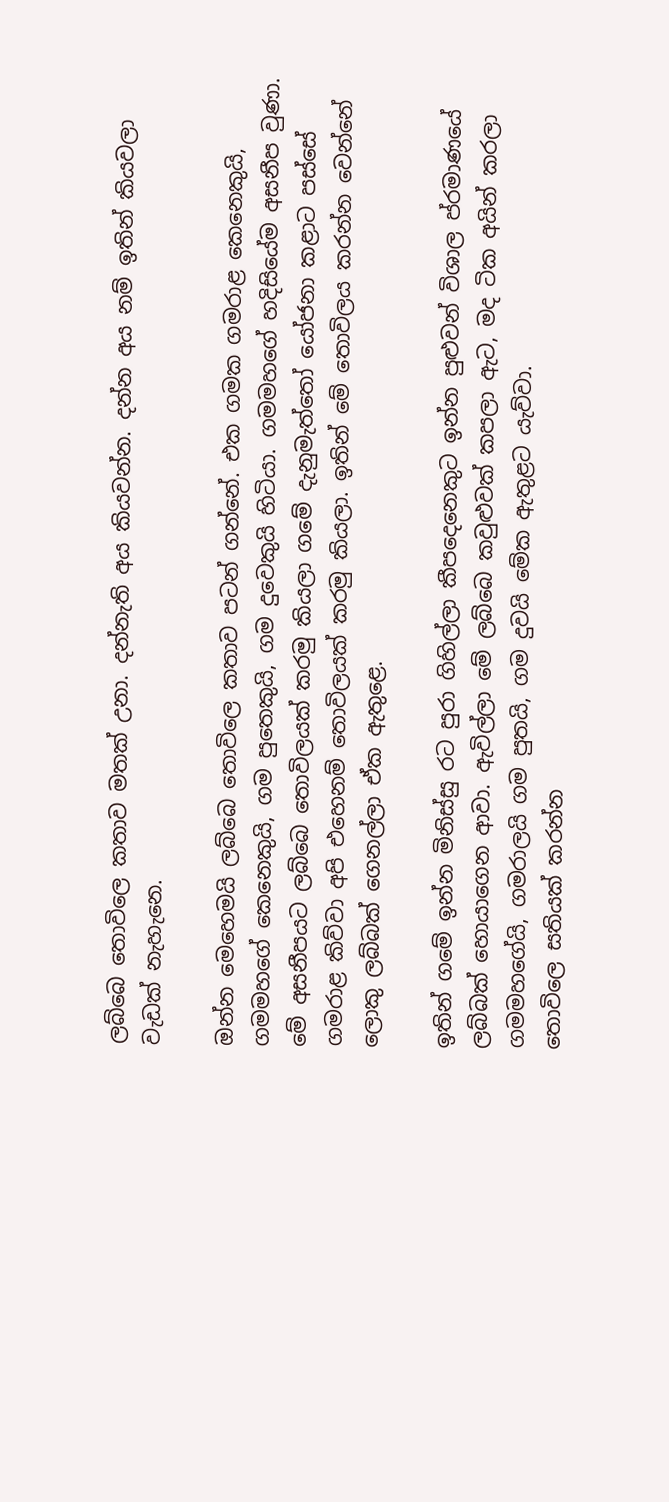ලබ්බෙ තොවිලෙ කතාව මතක් උනා. දන්නැති අය කියවන්න. දන්න අය නම් ඉතින් කියවලා වැඩක් නැහැනෙ.

ඔන්න මෙහෙමයි ලබ්බෙ තොවිලෙ කතාව පටන් ගන්නේ. එක ගමක ගමරාළ කෙනෙකුයි, ගමමහගේ කෙනෙකුයි, ගම පුතෙකුයි, ගම දුවෙකුයි හිටියා. ගමමහගේ හදිසියේම අසනීප වුණා. මේ අසනීපයට ලබ්බෙ තොවිලයක් කරමු කියලා ගමේ දැනුමැත්තෝ යෝජනා කළාට පස්සේ ගමරාළ කිව්වා අපි එහෙනම් තොවිලයක් කරමු කියලා. ඉතින් මේ තොවිලය කරන්න වෙන්නේ ලොකු ලබ්බක් ගෙනල්ලා ඒක ඇතුළෙ.

ඉතින් ගමේ ඉන්න මිනිස්සු රට පුරා ගිහිල්ලා කීපදෙනෙකුට ඉන්න පුළුවන් විශාල ප්රමාණයේ ලබ්බක් හොයාගෙන ආවා. ඇවිල්ලා මේ ලබ්බෙ කවුළුවක් කපලා ඇට, මද ටික අයින් කරලා ගමමහගේයි, ගමරාලයි ගම පුතයි, ගම දුවයි මේක ඇතුළට යැව්වා.
තොවිලෙ සතියක් කරන්න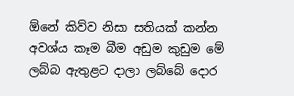ඕනේ කිව්ව නිසා සතියක් කන්න අවශ්ය කෑම බීම අඩුම කුඩුම මේ ලබ්බ ඇතුළට දාලා ලබ්බේ දොර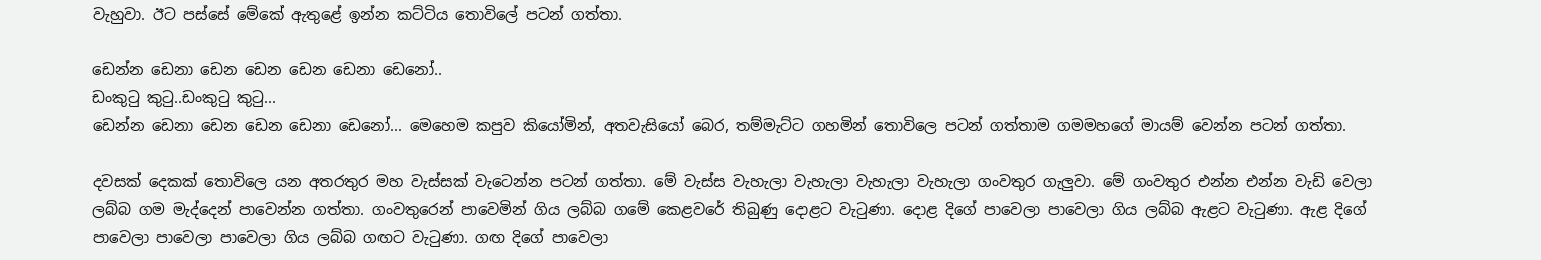වැහුවා. ඊට පස්සේ මේකේ ඇතුළේ ඉන්න කට්ටිය තොවිලේ පටන් ගත්තා.

ඩෙන්න ඩෙනා ඩෙන ඩෙන ඩෙන ඩෙනා ඩෙනෝ..
ඩංකුටු කුටු..ඩංකුටු කුටු...
ඩෙන්න ඩෙනා ඩෙන ඩෙන ඩෙනා ඩෙනෝ... මෙහෙම කපුව කියෝමින්, අතවැසියෝ බෙර, තම්මැට්ට ගහමින් තොවිලෙ පටන් ගත්තාම ගමමහගේ මායම් වෙන්න පටන් ගත්තා.

දවසක් දෙකක් තොවිලෙ යන අතරතුර මහ වැස්සක් වැටෙන්න පටන් ගත්තා. මේ වැස්ස වැහැලා වැහැලා වැහැලා වැහැලා ගංවතුර ගැලුවා. මේ ගංවතුර එන්න එන්න වැඩි වෙලා ලබ්බ ගම මැද්දෙන් පාවෙන්න ගත්තා. ගංවතුරෙන් පාවෙමින් ගිය ලබ්බ ගමේ කෙළවරේ තිබුණු දොළට වැටුණා. දොළ දිගේ පාවෙලා පාවෙලා ගිය ලබ්බ ඇළට වැටුණා. ඇළ දිගේ පාවෙලා පාවෙලා පාවෙලා ගිය ලබ්බ ගඟට වැටුණා. ගඟ දිගේ පාවෙලා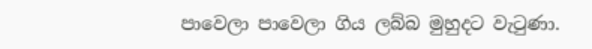පාවෙලා පාවෙලා ගිය ලබ්බ මුහුදට වැටුණා.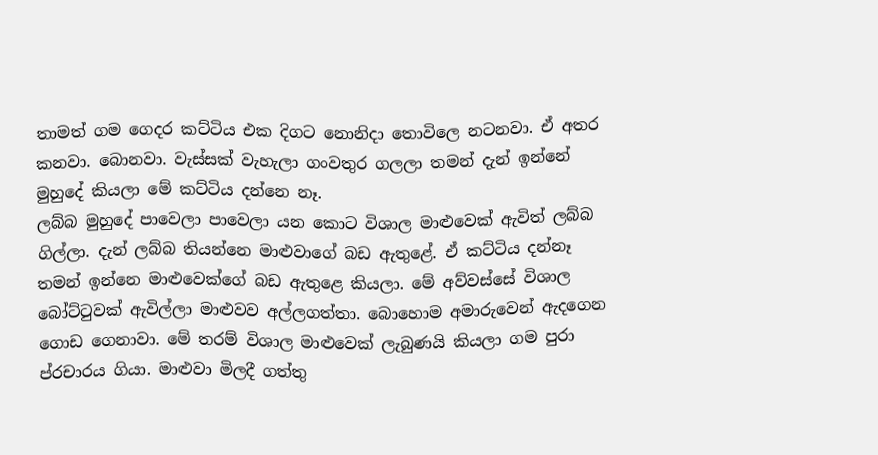තාමත් ගම ගෙදර කට්ටිය එක දිගට නොනිදා තොවිලෙ නටනවා. ඒ අතර කනවා. බොනවා. වැස්සක් වැහැලා ගංවතුර ගලලා තමන් දැන් ඉන්නේ මුහුදේ කියලා මේ කට්ටිය දන්නෙ නෑ.
ලබ්බ මුහුදේ පාවෙලා පාවෙලා යන කොට විශාල මාළුවෙක් ඇවිත් ලබ්බ ගිල්ලා. දැන් ලබ්බ තියන්නෙ මාළුවාගේ බඩ ඇතුළේ. ඒ කට්ටිය දන්නෑ තමන් ඉන්නෙ මාළුවෙක්ගේ බඩ ඇතුළෙ කියලා. මේ අව්වස්සේ විශාල බෝට්ටුවක් ඇවිල්ලා මාළුවව අල්ලගත්තා. බොහොම අමාරුවෙන් ඇදගෙන ගොඩ ගෙනාවා. මේ තරම් විශාල මාළුවෙක් ලැබුණයි කියලා ගම පුරා ප්රචාරය ගියා. මාළුවා මිලදී ගත්තු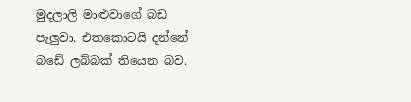මුදලාලි මාළුවාගේ බඩ පැලුවා. එතකොටයි දන්නේ බඩේ ලබ්බක් තියෙන බව.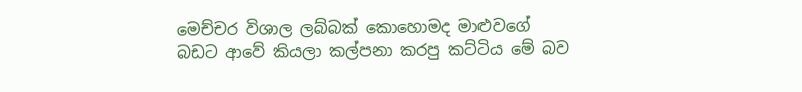මෙච්චර විශාල ලබ්බක් කොහොමද මාළුවගේ බඩට ආවේ කියලා කල්පනා කරපු කට්ටිය මේ බව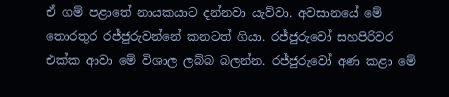ඒ ගම් පළාතේ නායකයාට දන්නවා යැව්වා. අවසානයේ මේ තොරතුර රජ්ජුරුවන්නේ කනටත් ගියා. රජ්ජුරුවෝ සහපිරිවර එක්ක ආවා මේ විශාල ලබ්බ බලන්න. රජ්ජුරුවෝ අණ කළා මේ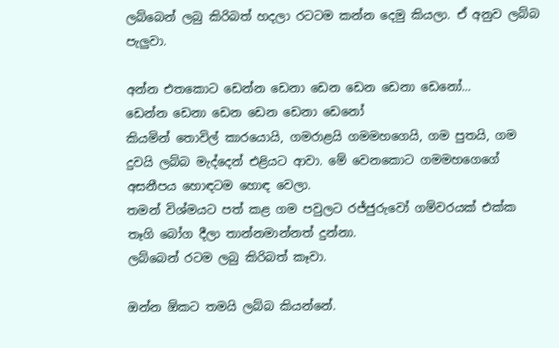ලබ්බෙන් ලබු කිරිබත් හදලා රටටම කන්න දෙමු කියලා. ඒ අනුව ලබ්බ පැලුවා.

අන්න එතකොට ඩෙන්න ඩෙනා ඩෙන ඩෙන ඩෙනා ඩෙනෝ...
ඩෙන්න ඩෙනා ඩෙන ඩෙන ඩෙනා ඩෙනෝ
කියමින් තොවිල් කාරයොයි, ගමරාළයි ගමමහගෙයි, ගම පුතයි, ගම දුවයි ලබ්බ මැද්දෙන් එළියට ආවා. මේ වෙනකොට ගමමහගෙගේ අසනීපය හොඳටම හොඳ වෙලා.
තමන් විශ්මයට පත් කළ ගම පවුලට රජ්ජුරුවෝ ගම්වරයක් එක්ක තෑගි බෝග දීලා තාන්නමාන්නත් දුන්නා.
ලබ්බෙන් රටම ලබු කිරිබත් කෑවා.

ඔන්න ඕකට තමයි ලබ්බ කියන්නේ.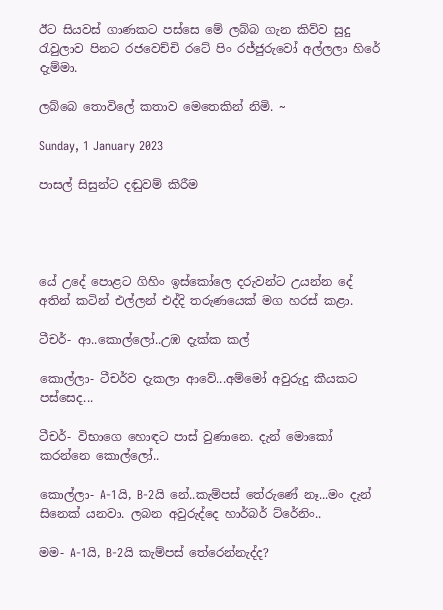ඊට සියවස් ගාණකට පස්සෙ මේ ලබ්බ ගැන කිව්ව සුදු රැවුලාව පිනට රජවෙච්චි රටේ පිං රජ්ජුරුවෝ අල්ලලා හිරේ දැම්මා.

ලබ්බෙ තොවිලේ කතාව මෙතෙකින් නිමි. ~

Sunday, 1 January 2023

පාසල් සිසුන්ට දඬුවම් කිරීම




යේ උදේ පොළට ගිහිං ඉස්කෝලෙ දරුවන්ට උයන්න දේ අතින් කටින් එල්ලන් එද්දි තරුණයෙක් මග හරස් කළා.

ටීචර්- ආ..කොල්ලෝ..උඹ දැක්ක කල්

කොල්ලා- ටීචර්ව දැකලා ආවේ...අම්මෝ අවුරුදු කීයකට පස්සෙද...

ටීචර්- විභාගෙ හොඳට පාස් වුණානෙ. දැන් මොකෝ කරන්නෙ කොල්ලෝ..

කොල්ලා- A-1යි, B-2යි නේ..කැම්පස් තේරුණේ නෑ...මං දැන් සිනෙක් යනවා. ලබන අවුරුද්දෙ හාර්බර් ට්රේනිං..

මම- A-1යි, B-2යි කැම්පස් තේරෙන්නැද්ද?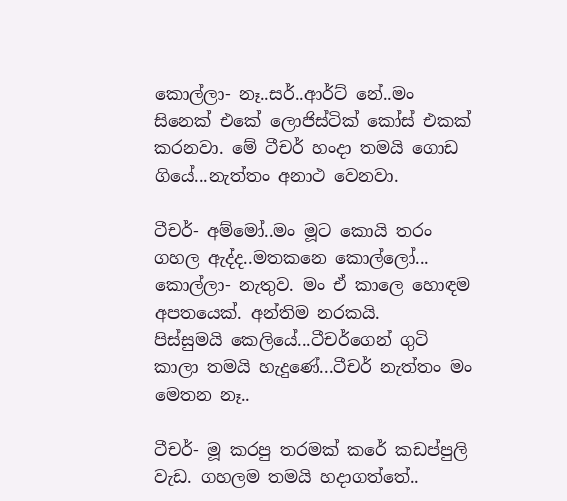කොල්ලා- නෑ..සර්..ආර්ට් නේ..මං සිනෙක් එකේ ලොජිස්ටික් කෝස් එකක් කරනවා. මේ ටීචර් හංදා තමයි ගොඩ ගියේ...නැත්තං අනාථ වෙනවා.

ටීචර්- අම්මෝ..මං මූට කොයි තරං ගහල ඇද්ද..මතකනෙ කොල්ලෝ...
කොල්ලා- නැතුව. මං ඒ කාලෙ හොඳම අපතයෙක්. අන්තිම නරකයි.
පිස්සුමයි කෙලියේ...ටීචර්ගෙන් ගුටි කාලා තමයි හැදුණේ...ටීචර් නැත්තං මං මෙතන නෑ..

ටීචර්- මූ කරපු තරමක් කරේ කඩප්පුලි වැඩ. ගහලම තමයි හදාගත්තේ..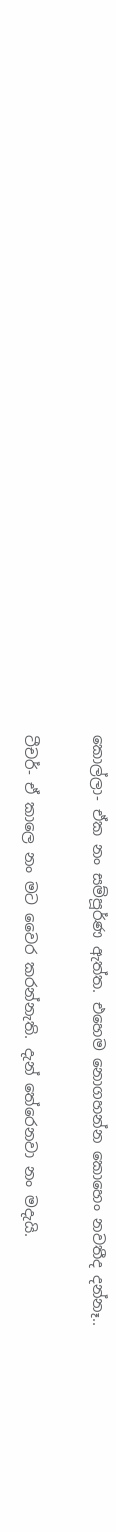කොල්ලා- ඒක නං සම්පූර්ණ ඇත්ත. එහෙම නොගහන්න කොහෙං නවතීද දන්නෑ..

ටීචර්- ඒ කාලෙ නං මට වෛර කරන්නැති. දැන් තේරෙනවා නං මදැයි.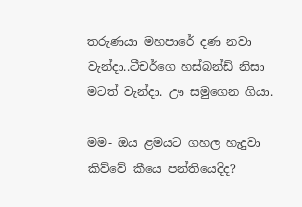තරුණයා මහපාරේ දණ නවා වැන්දා..ටීචර්ගෙ හස්බන්ඩ් නිසා මටත් වැන්දා. ඌ සමුගෙන ගියා.

මම- ඔය ළමයට ගහල හැදුවා කිව්වේ කීයෙ පන්තියෙදිද?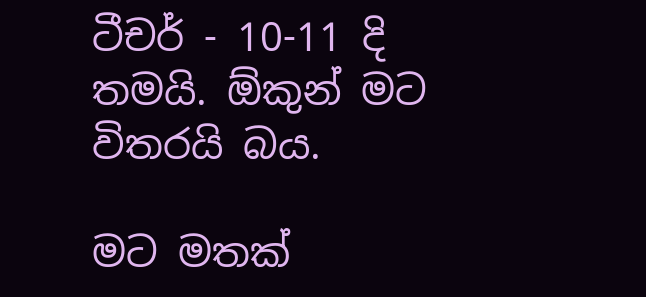ටීචර් - 10-11 දි තමයි. ඕකුන් මට විතරයි බය.

මට මතක්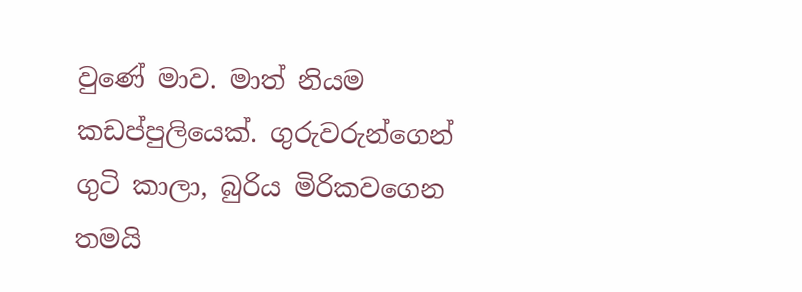වුණේ මාව. මාත් නියම කඩප්පුලියෙක්. ගුරුවරුන්ගෙන් ගුටි කාලා, බුරිය මිරිකවගෙන තමයි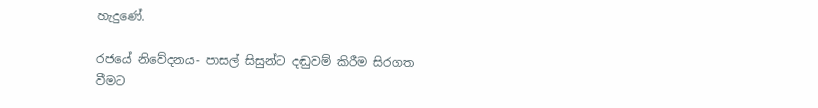හැදුණේ.

රජයේ නිවේදනය- පාසල් සිසුන්ට දඬුවම් කිරීම සිරගත වීමට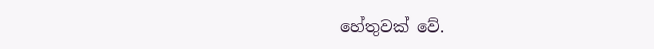හේතුවක් වේ.